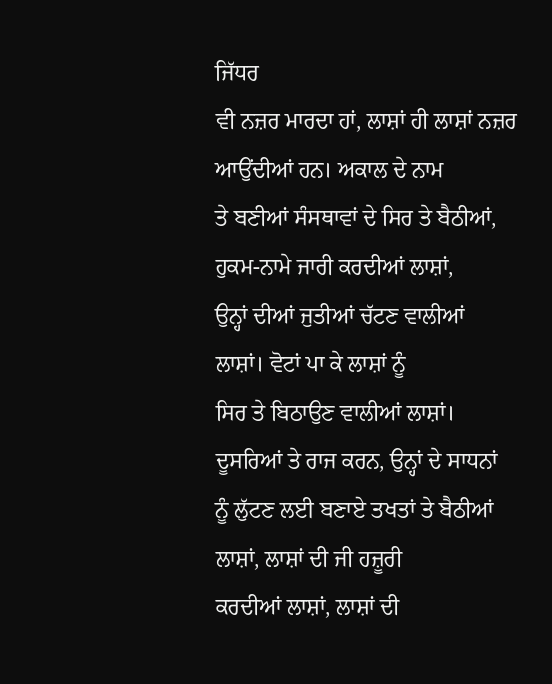ਜਿੱਧਰ
ਵੀ ਨਜ਼ਰ ਮਾਰਦਾ ਹਾਂ, ਲਾਸ਼ਾਂ ਹੀ ਲਾਸ਼ਾਂ ਨਜ਼ਰ ਆਉਂਦੀਆਂ ਹਨ। ਅਕਾਲ ਦੇ ਨਾਮ
ਤੇ ਬਣੀਆਂ ਸੰਸਥਾਵਾਂ ਦੇ ਸਿਰ ਤੇ ਬੈਠੀਆਂ, ਹੁਕਮ-ਨਾਮੇ ਜਾਰੀ ਕਰਦੀਆਂ ਲਾਸ਼ਾਂ,
ਉਨ੍ਹਾਂ ਦੀਆਂ ਜੁਤੀਆਂ ਚੱਟਣ ਵਾਲੀਆਂ ਲਾਸ਼ਾਂ। ਵੋਟਾਂ ਪਾ ਕੇ ਲਾਸ਼ਾਂ ਨੂੰ
ਸਿਰ ਤੇ ਬਿਠਾਉਣ ਵਾਲੀਆਂ ਲਾਸ਼ਾਂ। ਦੂਸਰਿਆਂ ਤੇ ਰਾਜ ਕਰਨ, ਉਨ੍ਹਾਂ ਦੇ ਸਾਧਨਾਂ
ਨੂੰ ਲੁੱਟਣ ਲਈ ਬਣਾਏ ਤਖਤਾਂ ਤੇ ਬੈਠੀਆਂ ਲਾਸ਼ਾਂ, ਲਾਸ਼ਾਂ ਦੀ ਜੀ ਹਜ਼ੂਰੀ
ਕਰਦੀਆਂ ਲਾਸ਼ਾਂ, ਲਾਸ਼ਾਂ ਦੀ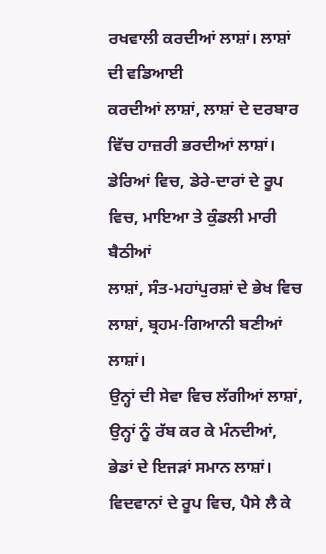ਰਖਵਾਲੀ ਕਰਦੀਆਂ ਲਾਸ਼ਾਂ। ਲਾਸ਼ਾਂ ਦੀ ਵਡਿਆਈ
ਕਰਦੀਆਂ ਲਾਸ਼ਾਂ, ਲਾਸ਼ਾਂ ਦੇ ਦਰਬਾਰ ਵਿੱਚ ਹਾਜ਼ਰੀ ਭਰਦੀਆਂ ਲਾਸ਼ਾਂ।
ਡੇਰਿਆਂ ਵਿਚ, ਡੇਰੇ-ਦਾਰਾਂ ਦੇ ਰੂਪ ਵਿਚ, ਮਾਇਆ ਤੇ ਕੁੰਡਲੀ ਮਾਰੀ ਬੈਠੀਆਂ
ਲਾਸ਼ਾਂ, ਸੰਤ-ਮਹਾਂਪੁਰਸ਼ਾਂ ਦੇ ਭੇਖ ਵਿਚ ਲਾਸ਼ਾਂ, ਬ੍ਰਹਮ-ਗਿਆਨੀ ਬਣੀਆਂ ਲਾਸ਼ਾਂ।
ਉਨ੍ਹਾਂ ਦੀ ਸੇਵਾ ਵਿਚ ਲੱਗੀਆਂ ਲਾਸ਼ਾਂ, ਉਨ੍ਹਾਂ ਨੂੰ ਰੱਬ ਕਰ ਕੇ ਮੰਨਦੀਆਂ,
ਭੇਡਾਂ ਦੇ ਇਜੜਾਂ ਸਮਾਨ ਲਾਸ਼ਾਂ। ਵਿਦਵਾਨਾਂ ਦੇ ਰੂਪ ਵਿਚ, ਪੈਸੇ ਲੈ ਕੇ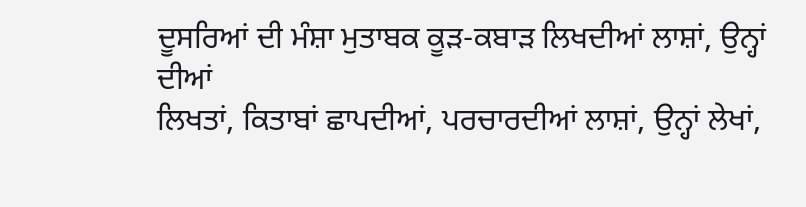ਦੂਸਰਿਆਂ ਦੀ ਮੰਸ਼ਾ ਮੁਤਾਬਕ ਕੂੜ-ਕਬਾੜ ਲਿਖਦੀਆਂ ਲਾਸ਼ਾਂ, ਉਨ੍ਹਾਂ ਦੀਆਂ
ਲਿਖਤਾਂ, ਕਿਤਾਬਾਂ ਛਾਪਦੀਆਂ, ਪਰਚਾਰਦੀਆਂ ਲਾਸ਼ਾਂ, ਉਨ੍ਹਾਂ ਲੇਖਾਂ,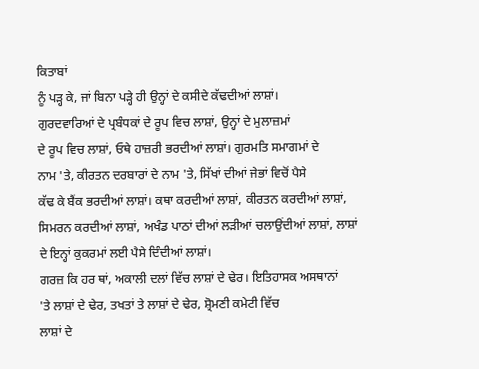ਕਿਤਾਬਾਂ
ਨੂੰ ਪੜ੍ਹ ਕੇ, ਜਾਂ ਬਿਨਾ ਪੜ੍ਹੇ ਹੀ ਉਨ੍ਹਾਂ ਦੇ ਕਸੀਦੇ ਕੱਢਦੀਆਂ ਲਾਸ਼ਾਂ।
ਗੁਰਦਵਾਰਿਆਂ ਦੇ ਪ੍ਰਬੰਧਕਾਂ ਦੇ ਰੂਪ ਵਿਚ ਲਾਸ਼ਾਂ, ਉਨ੍ਹਾਂ ਦੇ ਮੁਲਾਜ਼ਮਾਂ
ਦੇ ਰੂਪ ਵਿਚ ਲਾਸ਼ਾਂ, ਓਥੇ ਹਾਜ਼ਰੀ ਭਰਦੀਆਂ ਲਾਸ਼ਾਂ। ਗੁਰਮਤਿ ਸਮਾਗਮਾਂ ਦੇ
ਨਾਮ 'ਤੇ, ਕੀਰਤਨ ਦਰਬਾਰਾਂ ਦੇ ਨਾਮ 'ਤੇ, ਸਿੱਖਾਂ ਦੀਆਂ ਜੇਭਾਂ ਵਿਚੋਂ ਪੈਸੇ
ਕੱਢ ਕੇ ਬੈਂਕ ਭਰਦੀਆਂ ਲਾਸ਼ਾਂ। ਕਥਾ ਕਰਦੀਆਂ ਲਾਸ਼ਾਂ, ਕੀਰਤਨ ਕਰਦੀਆਂ ਲਾਸ਼ਾਂ,
ਸਿਮਰਨ ਕਰਦੀਆਂ ਲਾਸ਼ਾਂ, ਅਖੰਡ ਪਾਠਾਂ ਦੀਆਂ ਲੜੀਆਂ ਚਲਾਉਂਦੀਆਂ ਲਾਸ਼ਾਂ, ਲਾਸ਼ਾਂ
ਦੇ ਇਨ੍ਹਾਂ ਕੁਕਰਮਾਂ ਲਈ ਪੈਸੇ ਦਿੰਦੀਆਂ ਲਾਸ਼ਾਂ।
ਗਰਜ਼ ਕਿ ਹਰ ਥਾਂ, ਅਕਾਲੀ ਦਲਾਂ ਵਿੱਚ ਲਾਸ਼ਾਂ ਦੇ ਢੇਰ। ਇਤਿਹਾਸਕ ਅਸਥਾਨਾਂ
'ਤੇ ਲਾਸ਼ਾਂ ਦੇ ਢੇਰ, ਤਖਤਾਂ ਤੇ ਲਾਸ਼ਾਂ ਦੇ ਢੇਰ, ਸ਼੍ਰੋਮਣੀ ਕਮੇਟੀ ਵਿੱਚ
ਲਾਸ਼ਾਂ ਦੇ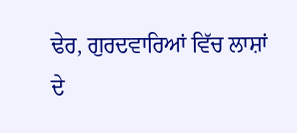ਢੇਰ, ਗੁਰਦਵਾਰਿਆਂ ਵਿੱਚ ਲਾਸ਼ਾਂ ਦੇ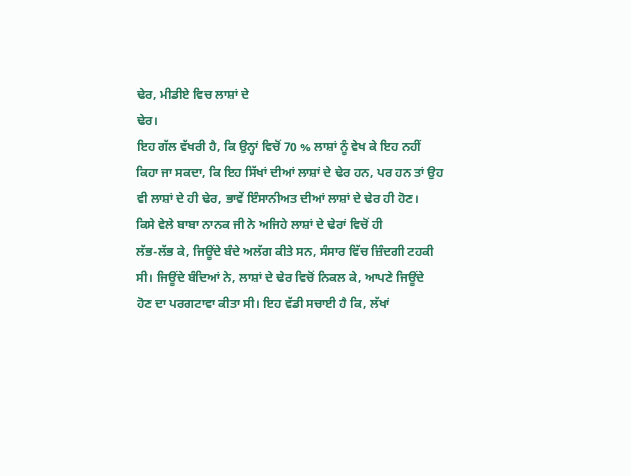ਢੇਰ, ਮੀਡੀਏ ਵਿਚ ਲਾਸ਼ਾਂ ਦੇ
ਢੇਰ।
ਇਹ ਗੱਲ ਵੱਖਰੀ ਹੈ, ਕਿ ਉਨ੍ਹਾਂ ਵਿਚੋਂ 70 % ਲਾਸ਼ਾਂ ਨੂੰ ਵੇਖ ਕੇ ਇਹ ਨਹੀਂ
ਕਿਹਾ ਜਾ ਸਕਦਾ, ਕਿ ਇਹ ਸਿੱਖਾਂ ਦੀਆਂ ਲਾਸ਼ਾਂ ਦੇ ਢੇਰ ਹਨ, ਪਰ ਹਨ ਤਾਂ ਉਹ
ਵੀ ਲਾਸ਼ਾਂ ਦੇ ਹੀ ਢੇਰ, ਭਾਵੇਂ ਇੰਸਾਨੀਅਤ ਦੀਆਂ ਲਾਸ਼ਾਂ ਦੇ ਢੇਰ ਹੀ ਹੋਣ।
ਕਿਸੇ ਵੇਲੇ ਬਾਬਾ ਨਾਨਕ ਜੀ ਨੇ ਅਜਿਹੇ ਲਾਸ਼ਾਂ ਦੇ ਢੇਰਾਂ ਵਿਚੋਂ ਹੀ
ਲੱਭ-ਲੱਭ ਕੇ, ਜਿਊਂਦੇ ਬੰਦੇ ਅਲੱਗ ਕੀਤੇ ਸਨ, ਸੰਸਾਰ ਵਿੱਚ ਜ਼ਿੰਦਗੀ ਟਹਕੀ
ਸੀ। ਜਿਊਂਦੇ ਬੰਦਿਆਂ ਨੇ, ਲਾਸ਼ਾਂ ਦੇ ਢੇਰ ਵਿਚੋਂ ਨਿਕਲ ਕੇ, ਆਪਣੇ ਜਿਊਂਦੇ
ਹੋਣ ਦਾ ਪਰਗਟਾਵਾ ਕੀਤਾ ਸੀ। ਇਹ ਵੱਡੀ ਸਚਾਈ ਹੈ ਕਿ, ਲੱਖਾਂ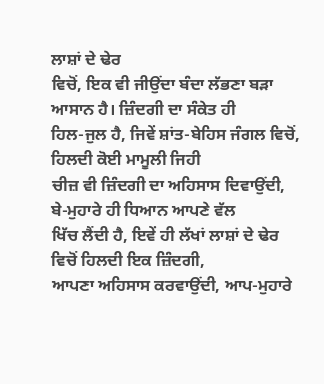ਲਾਸ਼ਾਂ ਦੇ ਢੇਰ
ਵਿਚੋਂ, ਇਕ ਵੀ ਜੀਉਂਦਾ ਬੰਦਾ ਲੱਭਣਾ ਬੜਾ ਆਸਾਨ ਹੈ। ਜ਼ਿੰਦਗੀ ਦਾ ਸੰਕੇਤ ਹੀ
ਹਿਲ-ਜੁਲ ਹੈ, ਜਿਵੇਂ ਸ਼ਾਂਤ-ਬੇਹਿਸ ਜੰਗਲ ਵਿਚੋਂ, ਹਿਲਦੀ ਕੋਈ ਮਾਮੂਲੀ ਜਿਹੀ
ਚੀਜ਼ ਵੀ ਜ਼ਿੰਦਗੀ ਦਾ ਅਹਿਸਾਸ ਦਿਵਾਉਂਦੀ, ਬੇ-ਮੁਹਾਰੇ ਹੀ ਧਿਆਨ ਆਪਣੇ ਵੱਲ
ਖਿੱਚ ਲੈਂਦੀ ਹੈ, ਇਵੇਂ ਹੀ ਲੱਖਾਂ ਲਾਸ਼ਾਂ ਦੇ ਢੇਰ ਵਿਚੋਂ ਹਿਲਦੀ ਇਕ ਜ਼ਿੰਦਗੀ,
ਆਪਣਾ ਅਹਿਸਾਸ ਕਰਵਾਉਂਦੀ, ਆਪ-ਮੁਹਾਰੇ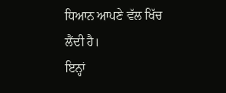ਧਿਆਨ ਆਪਣੇ ਵੱਲ ਖਿੱਚ ਲੈਂਦੀ ਹੈ।
ਇਨ੍ਹਾਂ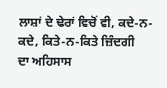ਲਾਸ਼ਾਂ ਦੇ ਢੇਰਾਂ ਵਿਚੋਂ ਵੀ, ਕਦੇ-ਨ-ਕਦੇ, ਕਿਤੇ-ਨ-ਕਿਤੇ ਜ਼ਿੰਦਗੀ
ਦਾ ਅਹਿਸਾਸ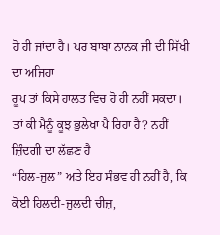ਹੋ ਹੀ ਜਾਂਦਾ ਹੈ। ਪਰ ਬਾਬਾ ਨਾਨਕ ਜੀ ਦੀ ਸਿੱਖੀ ਦਾ ਅਜਿਹਾ
ਰੂਪ ਤਾਂ ਕਿਸੇ ਹਾਲਤ ਵਿਚ ਹੋ ਹੀ ਨਹੀਂ ਸਕਦਾ।
ਤਾਂ ਕੀ ਮੈਨੂੰ ਕੂਝ ਭੁਲੇਖਾ ਪੈ ਰਿਹਾ ਹੈ? ਨਹੀਂ ਜ਼ਿੰਦਗੀ ਦਾ ਲੱਛਣ ਹੈ
“ਹਿਲ-ਜੁਲ” ਅਤੇ ਇਹ ਸੰਭਵ ਹੀ ਨਹੀਂ ਹੈ, ਕਿ ਕੋਈ ਹਿਲਦੀ-ਜੁਲਦੀ ਚੀਜ਼,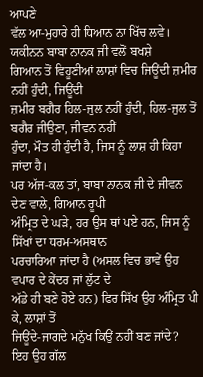ਆਪਣੇ
ਵੱਲ ਆ-ਮੁਹਾਰੇ ਹੀ ਧਿਆਨ ਨਾ ਖਿੱਚ ਲਵੇ। ਯਕੀਨਨ ਬਾਬਾ ਨਾਨਕ ਜੀ ਵਲੋਂ ਬਖਸ਼ੇ
ਗਿਆਨ ਤੋਂ ਵਿਹੂਣੀਆਂ ਲਾਸ਼ਾਂ ਵਿਚ ਜਿਊਂਦੀ ਜ਼ਮੀਰ ਨਹੀਂ ਹੁੰਦੀ, ਜਿਊਂਦੀ
ਜ਼ਮੀਰ ਬਗੈਰ ਹਿਲ-ਜੁਲ ਨਹੀਂ ਹੁੰਦੀ, ਹਿਲ-ਜੁਲ ਤੋਂ ਬਗੈਰ ਜੀਉਣਾ, ਜੀਵਨ ਨਹੀਂ
ਹੁੰਦਾ, ਮੌਤ ਹੀ ਹੁੰਦੀ ਹੈ, ਜਿਸ ਨੂੰ ਲਾਸ਼ ਹੀ ਕਿਹਾ ਜਾਂਦਾ ਹੈ।
ਪਰ ਅੱਜ-ਕਲ ਤਾਂ, ਬਾਬਾ ਨਾਨਕ ਜੀ ਦੇ ਜੀਵਨ ਦੇਣ ਵਾਲੇ, ਗਿਆਨ ਰੂਪੀ
ਅੰਮ੍ਰਿਤ ਦੇ ਘੜੇ, ਹਰ ਉਸ ਥਾਂ ਪਏ ਹਨ, ਜਿਸ ਨੂੰ ਸਿੱਖਾਂ ਦਾ ਧਰਮ-ਅਸਥਾਨ
ਪਰਚਾਰਿਆ ਜਾਂਦਾ ਹੈ (ਅਸਲ ਵਿਚ ਭਾਵੇਂ ਉਹ ਵਪਾਰ ਦੇ ਕੇਂਦਰ ਜਾਂ ਲੁੱਟ ਦੇ
ਅੱਡੇ ਹੀ ਬਣੇ ਹੋਏ ਹਨ) ਫਿਰ ਸਿੱਖ ਉਹ ਅੰਮ੍ਰਿਤ ਪੀ ਕੇ, ਲਾਸ਼ਾਂ ਤੋਂ
ਜਿਊਂਦੇ-ਜਾਗਦੇ ਮਨੁੱਖ ਕਿਉਂ ਨਹੀਂ ਬਣ ਜਾਂਦੇ?
ਇਹ ਉਹ ਗੱਲ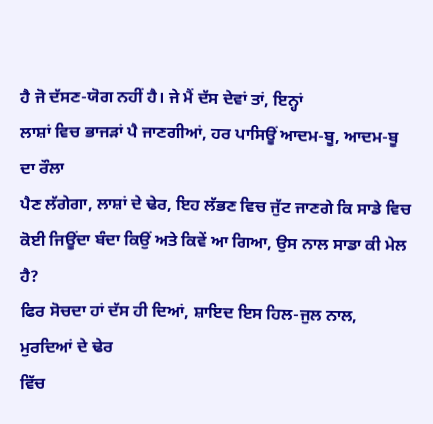ਹੈ ਜੋ ਦੱਸਣ-ਯੋਗ ਨਹੀਂ ਹੈ। ਜੇ ਮੈਂ ਦੱਸ ਦੇਵਾਂ ਤਾਂ, ਇਨ੍ਹਾਂ
ਲਾਸ਼ਾਂ ਵਿਚ ਭਾਜੜਾਂ ਪੈ ਜਾਣਗੀਆਂ, ਹਰ ਪਾਸਿਊਂ ਆਦਮ-ਬੂ, ਆਦਮ-ਬੂ ਦਾ ਰੌਲਾ
ਪੈਣ ਲੱਗੇਗਾ, ਲਾਸ਼ਾਂ ਦੇ ਢੇਰ, ਇਹ ਲੱਭਣ ਵਿਚ ਜੁੱਟ ਜਾਣਗੇ ਕਿ ਸਾਡੇ ਵਿਚ
ਕੋਈ ਜਿਊਂਦਾ ਬੰਦਾ ਕਿਉਂ ਅਤੇ ਕਿਵੇਂ ਆ ਗਿਆ, ਉਸ ਨਾਲ ਸਾਡਾ ਕੀ ਮੇਲ ਹੈ?
ਫਿਰ ਸੋਚਦਾ ਹਾਂ ਦੱਸ ਹੀ ਦਿਆਂ, ਸ਼ਾਇਦ ਇਸ ਹਿਲ-ਜੁਲ ਨਾਲ, ਮੁਰਦਿਆਂ ਦੇ ਢੇਰ
ਵਿੱਚ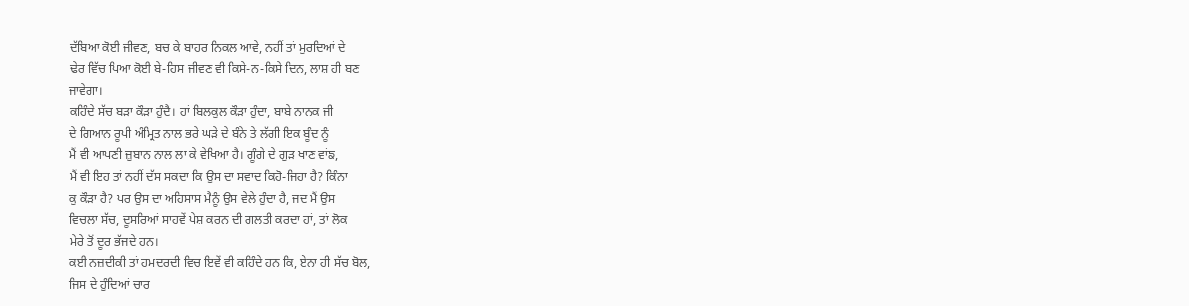ਦੱਬਿਆ ਕੋਈ ਜੀਵਣ, ਬਚ ਕੇ ਬਾਹਰ ਨਿਕਲ ਆਵੇ, ਨਹੀਂ ਤਾਂ ਮੁਰਦਿਆਂ ਦੇ
ਢੇਰ ਵਿੱਚ ਪਿਆ ਕੋਈ ਬੇ-ਹਿਸ ਜੀਵਣ ਵੀ ਕਿਸੇ-ਨ-ਕਿਸੇ ਦਿਨ, ਲਾਸ਼ ਹੀ ਬਣ
ਜਾਵੇਗਾ।
ਕਹਿੰਦੇ ਸੱਚ ਬੜਾ ਕੌੜਾ ਹੁੰਦੈ। ਹਾਂ ਬਿਲਕੁਲ ਕੌੜਾ ਹੁੰਦਾ, ਬਾਬੇ ਨਾਨਕ ਜੀ
ਦੇ ਗਿਆਨ ਰੂਪੀ ਅੰਮ੍ਰਿਤ ਨਾਲ ਭਰੇ ਘੜੇ ਦੇ ਬੰਨੇ ਤੇ ਲੱਗੀ ਇਕ ਬੂੰਦ ਨੂੰ
ਮੈਂ ਵੀ ਆਪਣੀ ਜ਼ੁਬਾਨ ਨਾਲ ਲਾ ਕੇ ਵੇਖਿਆ ਹੈ। ਗੂੰਗੇ ਦੇ ਗੁੜ ਖਾਣ ਵਾਂਙ,
ਮੈਂ ਵੀ ਇਹ ਤਾਂ ਨਹੀਂ ਦੱਸ ਸਕਦਾ ਕਿ ਉਸ ਦਾ ਸਵਾਦ ਕਿਹੋ-ਜਿਹਾ ਹੈ? ਕਿੰਨਾ
ਕੁ ਕੌੜਾ ਹੈ? ਪਰ ਉਸ ਦਾ ਅਹਿਸਾਸ ਮੈਨੂੰ ਉਸ ਵੇਲੇ ਹੁੰਦਾ ਹੈ, ਜਦ ਮੈਂ ਉਸ
ਵਿਚਲਾ ਸੱਚ, ਦੂਸਰਿਆਂ ਸਾਹਵੇਂ ਪੇਸ਼ ਕਰਨ ਦੀ ਗਲਤੀ ਕਰਦਾ ਹਾਂ, ਤਾਂ ਲੋਕ
ਮੇਰੇ ਤੋਂ ਦੂਰ ਭੱਜਦੇ ਹਨ।
ਕਈ ਨਜ਼ਦੀਕੀ ਤਾਂ ਹਮਦਰਦੀ ਵਿਚ ਇਵੇਂ ਵੀ ਕਹਿੰਦੇ ਹਨ ਕਿ, ਏਨਾ ਹੀ ਸੱਚ ਬੋਲ,
ਜਿਸ ਦੇ ਹੁੰਦਿਆਂ ਚਾਰ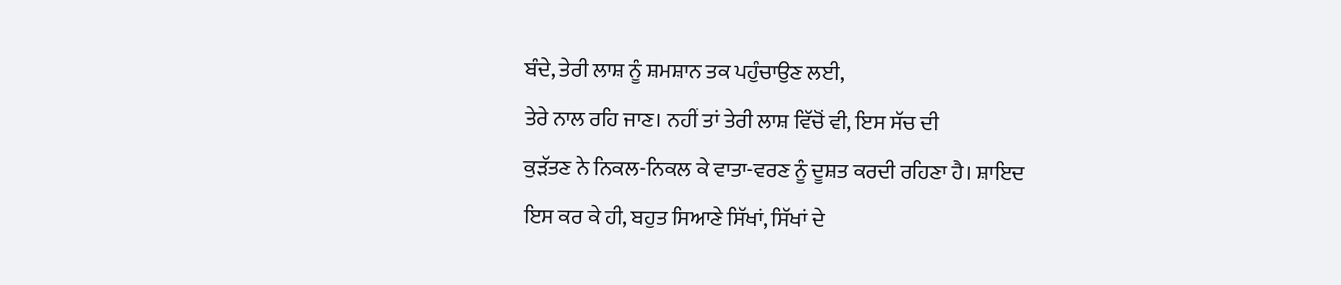ਬੰਦੇ, ਤੇਰੀ ਲਾਸ਼ ਨੂੰ ਸ਼ਮਸ਼ਾਨ ਤਕ ਪਹੁੰਚਾਉਣ ਲਈ,
ਤੇਰੇ ਨਾਲ ਰਹਿ ਜਾਣ। ਨਹੀਂ ਤਾਂ ਤੇਰੀ ਲਾਸ਼ ਵਿੱਚੋਂ ਵੀ, ਇਸ ਸੱਚ ਦੀ
ਕੁੜੱਤਣ ਨੇ ਨਿਕਲ-ਨਿਕਲ ਕੇ ਵਾਤਾ-ਵਰਣ ਨੂੰ ਦੂਸ਼ਤ ਕਰਦੀ ਰਹਿਣਾ ਹੈ। ਸ਼ਾਇਦ
ਇਸ ਕਰ ਕੇ ਹੀ, ਬਹੁਤ ਸਿਆਣੇ ਸਿੱਖਾਂ, ਸਿੱਖਾਂ ਦੇ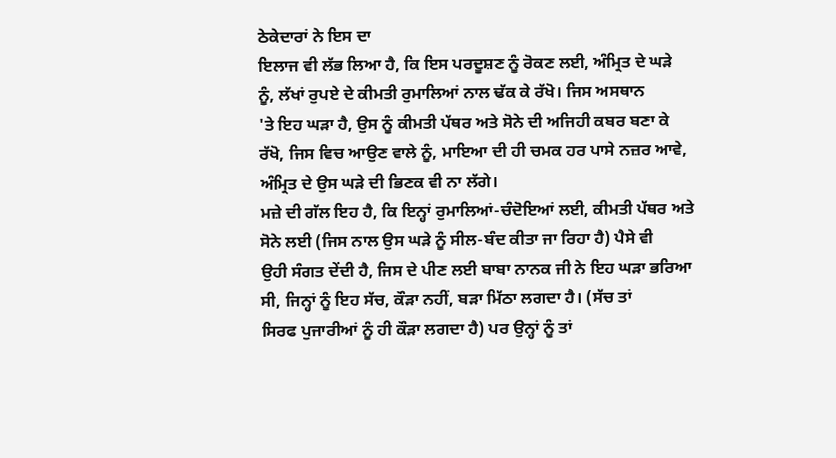ਠੇਕੇਦਾਰਾਂ ਨੇ ਇਸ ਦਾ
ਇਲਾਜ ਵੀ ਲੱਭ ਲਿਆ ਹੈ, ਕਿ ਇਸ ਪਰਦੂਸ਼ਣ ਨੂੰ ਰੋਕਣ ਲਈ, ਅੰਮ੍ਰਿਤ ਦੇ ਘੜੇ
ਨੂੰ, ਲੱਖਾਂ ਰੁਪਏ ਦੇ ਕੀਮਤੀ ਰੁਮਾਲਿਆਂ ਨਾਲ ਢੱਕ ਕੇ ਰੱਖੋ। ਜਿਸ ਅਸਥਾਨ
'ਤੇ ਇਹ ਘੜਾ ਹੈ, ਉਸ ਨੂੰ ਕੀਮਤੀ ਪੱਥਰ ਅਤੇ ਸੋਨੇ ਦੀ ਅਜਿਹੀ ਕਬਰ ਬਣਾ ਕੇ
ਰੱਖੋ, ਜਿਸ ਵਿਚ ਆਉਣ ਵਾਲੇ ਨੂੰ, ਮਾਇਆ ਦੀ ਹੀ ਚਮਕ ਹਰ ਪਾਸੇ ਨਜ਼ਰ ਆਵੇ,
ਅੰਮ੍ਰਿਤ ਦੇ ਉਸ ਘੜੇ ਦੀ ਭਿਣਕ ਵੀ ਨਾ ਲੱਗੇ।
ਮਜ਼ੇ ਦੀ ਗੱਲ ਇਹ ਹੈ, ਕਿ ਇਨ੍ਹਾਂ ਰੁਮਾਲਿਆਂ-ਚੰਦੋਇਆਂ ਲਈ, ਕੀਮਤੀ ਪੱਥਰ ਅਤੇ
ਸੋਨੇ ਲਈ (ਜਿਸ ਨਾਲ ਉਸ ਘੜੇ ਨੂੰ ਸੀਲ-ਬੰਦ ਕੀਤਾ ਜਾ ਰਿਹਾ ਹੈ) ਪੈਸੇ ਵੀ
ਉਹੀ ਸੰਗਤ ਦੇਂਦੀ ਹੈ, ਜਿਸ ਦੇ ਪੀਣ ਲਈ ਬਾਬਾ ਨਾਨਕ ਜੀ ਨੇ ਇਹ ਘੜਾ ਭਰਿਆ
ਸੀ, ਜਿਨ੍ਹਾਂ ਨੂੰ ਇਹ ਸੱਚ, ਕੌੜਾ ਨਹੀਂ, ਬੜਾ ਮਿੱਠਾ ਲਗਦਾ ਹੈ। (ਸੱਚ ਤਾਂ
ਸਿਰਫ ਪੁਜਾਰੀਆਂ ਨੂੰ ਹੀ ਕੌੜਾ ਲਗਦਾ ਹੈ) ਪਰ ਉਨ੍ਹਾਂ ਨੂੰ ਤਾਂ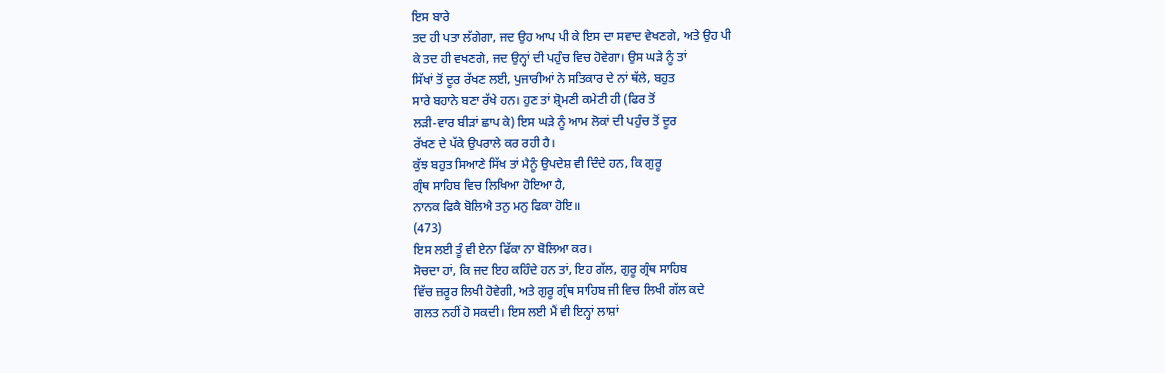ਇਸ ਬਾਰੇ
ਤਦ ਹੀ ਪਤਾ ਲੱਗੇਗਾ, ਜਦ ਉਹ ਆਪ ਪੀ ਕੇ ਇਸ ਦਾ ਸਵਾਦ ਵੇਖਣਗੇ, ਅਤੇ ਉਹ ਪੀ
ਕੇ ਤਦ ਹੀ ਵਖਣਗੇ, ਜਦ ਉਨ੍ਹਾਂ ਦੀ ਪਹੁੰਚ ਵਿਚ ਹੋਵੇਗਾ। ਉਸ ਘੜੇ ਨੂੰ ਤਾਂ
ਸਿੱਖਾਂ ਤੋਂ ਦੂਰ ਰੱਖਣ ਲਈ, ਪੁਜਾਰੀਆਂ ਨੇ ਸਤਿਕਾਰ ਦੇ ਨਾਂ ਥੱਲੇ, ਬਹੁਤ
ਸਾਰੇ ਬਹਾਨੇ ਬਣਾ ਰੱਖੇ ਹਨ। ਹੁਣ ਤਾਂ ਸ਼੍ਰੋਮਣੀ ਕਮੇਟੀ ਹੀ (ਫਿਰ ਤੋਂ
ਲੜੀ-ਵਾਰ ਬੀੜਾਂ ਛਾਪ ਕੇ) ਇਸ ਘੜੇ ਨੂੰ ਆਮ ਲੋਕਾਂ ਦੀ ਪਹੁੰਚ ਤੋਂ ਦੂਰ
ਰੱਖਣ ਦੇ ਪੱਕੇ ਉਪਰਾਲੇ ਕਰ ਰਹੀ ਹੈ।
ਕੁੱਝ ਬਹੁਤ ਸਿਆਣੇ ਸਿੱਖ ਤਾਂ ਮੈਨੂੰ ਉਪਦੇਸ਼ ਵੀ ਦਿੰਦੇ ਹਨ, ਕਿ ਗੁਰੂ
ਗ੍ਰੰਥ ਸਾਹਿਬ ਵਿਚ ਲਿਖਿਆ ਹੋਇਆ ਹੈ,
ਨਾਨਕ ਫਿਕੈ ਬੋਲਿਐ ਤਨੁ ਮਨੁ ਫਿਕਾ ਹੋਇ॥
(473)
ਇਸ ਲਈ ਤੂੰ ਵੀ ਏਨਾ ਫਿੱਕਾ ਨਾ ਬੋਲਿਆ ਕਰ।
ਸੋਚਦਾ ਹਾਂ, ਕਿ ਜਦ ਇਹ ਕਹਿੰਦੇ ਹਨ ਤਾਂ, ਇਹ ਗੱਲ, ਗੁਰੂ ਗ੍ਰੰਥ ਸਾਹਿਬ
ਵਿੱਚ ਜ਼ਰੂਰ ਲਿਖੀ ਹੋਵੇਗੀ, ਅਤੇ ਗੁਰੂ ਗ੍ਰੰਥ ਸਾਹਿਬ ਜੀ ਵਿਚ ਲਿਖੀ ਗੱਲ ਕਦੇ
ਗਲਤ ਨਹੀਂ ਹੋ ਸਕਦੀ। ਇਸ ਲਈ ਮੈਂ ਵੀ ਇਨ੍ਹਾਂ ਲਾਸ਼ਾਂ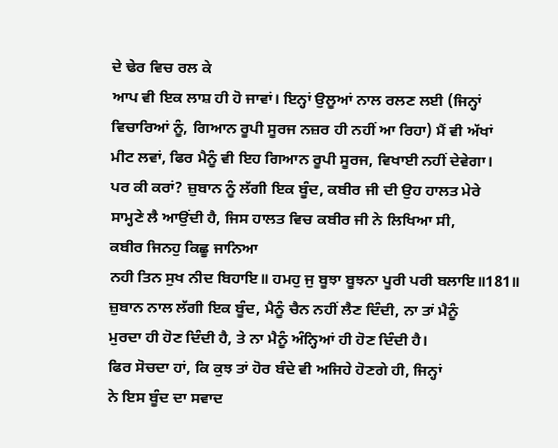ਦੇ ਢੇਰ ਵਿਚ ਰਲ ਕੇ
ਆਪ ਵੀ ਇਕ ਲਾਸ਼ ਹੀ ਹੋ ਜਾਵਾਂ। ਇਨ੍ਹਾਂ ਉਲੂਆਂ ਨਾਲ ਰਲਣ ਲਈ (ਜਿਨ੍ਹਾਂ
ਵਿਚਾਰਿਆਂ ਨੂੰ, ਗਿਆਨ ਰੂਪੀ ਸੂਰਜ ਨਜ਼ਰ ਹੀ ਨਹੀਂ ਆ ਰਿਹਾ) ਮੈਂ ਵੀ ਅੱਖਾਂ
ਮੀਟ ਲਵਾਂ, ਫਿਰ ਮੈਨੂੰ ਵੀ ਇਹ ਗਿਆਨ ਰੂਪੀ ਸੂਰਜ, ਵਿਖਾਈ ਨਹੀਂ ਦੇਵੇਗਾ।
ਪਰ ਕੀ ਕਰਾਂ? ਜ਼ੁਬਾਨ ਨੂੰ ਲੱਗੀ ਇਕ ਬੂੰਦ, ਕਬੀਰ ਜੀ ਦੀ ਉਹ ਹਾਲਤ ਮੇਰੇ
ਸਾਮ੍ਹਣੇ ਲੈ ਆਉਂਦੀ ਹੈ, ਜਿਸ ਹਾਲਤ ਵਿਚ ਕਬੀਰ ਜੀ ਨੇ ਲਿਖਿਆ ਸੀ,
ਕਬੀਰ ਜਿਨਹੁ ਕਿਛੂ ਜਾਨਿਆ
ਨਹੀ ਤਿਨ ਸੁਖ ਨੀਦ ਬਿਹਾਇ॥ ਹਮਹੁ ਜੁ ਬੂਝਾ ਬੂਝਨਾ ਪੂਰੀ ਪਰੀ ਬਲਾਇ॥181॥
ਜ਼ੁਬਾਨ ਨਾਲ ਲੱਗੀ ਇਕ ਬੂੰਦ, ਮੈਨੂੰ ਚੈਨ ਨਹੀਂ ਲੈਣ ਦਿੰਦੀ, ਨਾ ਤਾਂ ਮੈਨੂੰ
ਮੁਰਦਾ ਹੀ ਹੋਣ ਦਿੰਦੀ ਹੈ, ਤੇ ਨਾ ਮੈਨੂੰ ਅੰਨ੍ਹਿਆਂ ਹੀ ਹੋਣ ਦਿੰਦੀ ਹੈ।
ਫਿਰ ਸੋਚਦਾ ਹਾਂ, ਕਿ ਕੁਝ ਤਾਂ ਹੋਰ ਬੰਦੇ ਵੀ ਅਜਿਹੇ ਹੋਣਗੇ ਹੀ, ਜਿਨ੍ਹਾਂ
ਨੇ ਇਸ ਬੂੰਦ ਦਾ ਸਵਾਦ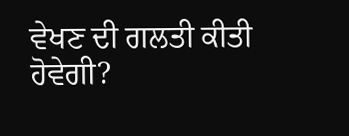ਵੇਖਣ ਦੀ ਗਲਤੀ ਕੀਤੀ ਹੋਵੇਗੀ?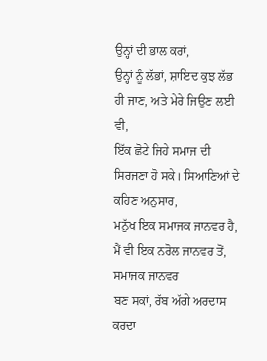ਉਨ੍ਹਾਂ ਦੀ ਭਾਲ ਕਰਾਂ,
ਉਨ੍ਹਾਂ ਨੂੰ ਲੱਭਾਂ, ਸ਼ਾਇਦ ਕੁਝ ਲੱਭ ਹੀ ਜਾਣ, ਅਤੇ ਮੇਰੇ ਜਿਉਣ ਲਈ ਵੀ,
ਇੱਕ ਛੋਟੇ ਜਿਹੇ ਸਮਾਜ ਦੀ ਸਿਰਜਣਾ ਹੋ ਸਕੇ। ਸਿਆਣਿਆਂ ਦੇ ਕਹਿਣ ਅਨੁਸਾਰ,
ਮਨੁੱਖ ਇਕ ਸਮਾਜਕ ਜਾਨਵਰ ਹੈ, ਮੈਂ ਵੀ ਇਕ ਨਰੋਲ ਜਾਨਵਰ ਤੋਂ, ਸਮਾਜਕ ਜਾਨਵਰ
ਬਣ ਸਕਾਂ, ਰੱਬ ਅੱਗੇ ਅਰਦਾਸ ਕਰਦਾ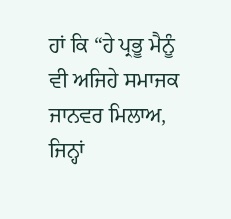ਹਾਂ ਕਿ “ਹੇ ਪ੍ਰਭੂ ਮੈਨੂੰ ਵੀ ਅਜਿਹੇ ਸਮਾਜਕ ਜਾਨਵਰ ਮਿਲਾਅ, ਜਿਨ੍ਹਾਂ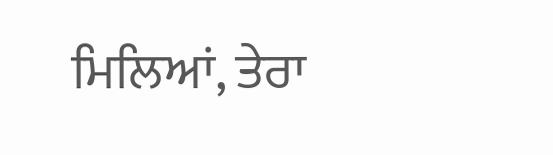ਮਿਲਿਆਂ, ਤੇਰਾ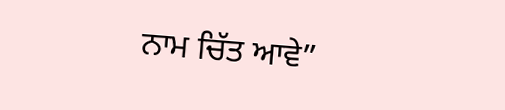ਨਾਮ ਚਿੱਤ ਆਵੇ”